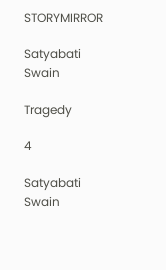STORYMIRROR

Satyabati Swain

Tragedy

4

Satyabati Swain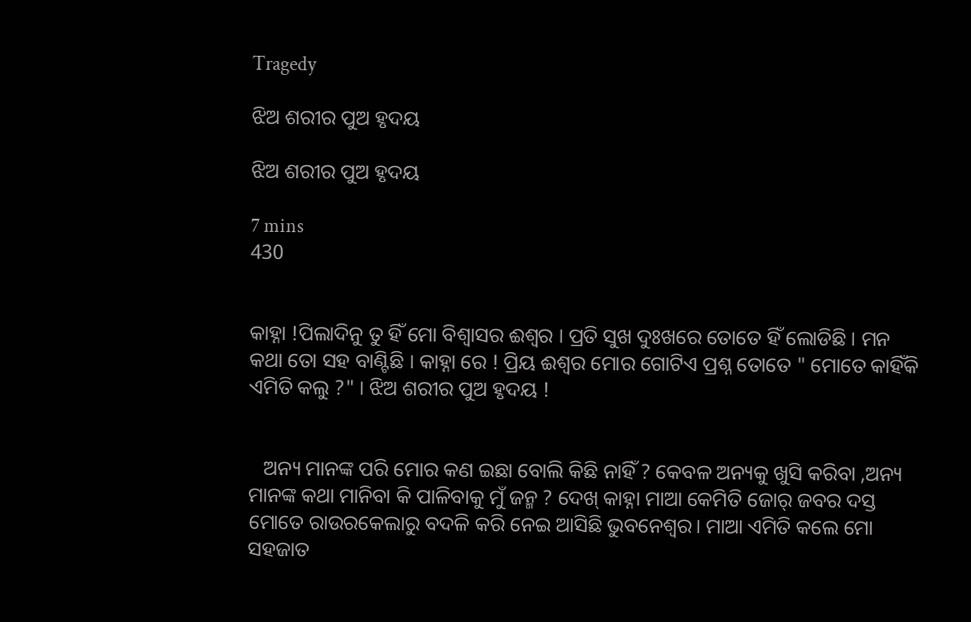Tragedy

ଝିଅ ଶରୀର ପୁଅ ହୃଦୟ

ଝିଅ ଶରୀର ପୁଅ ହୃଦୟ

7 mins
430


କାହ୍ନା !ପିଲାଦିନୁ ତୁ ହିଁ ମୋ ବିଶ୍ୱାସର ଈଶ୍ୱର । ପ୍ରତି ସୁଖ ଦୁଃଖରେ ତୋତେ ହିଁ ଲୋଡିଛି । ମନ କଥା ତୋ ସହ ବାଣ୍ଟିଛି । କାହ୍ନା ରେ ! ପ୍ରିୟ ଈଶ୍ୱର ମୋର ଗୋଟିଏ ପ୍ରଶ୍ନ ତୋତେ " ମୋତେ କାହିଁକି ଏମିତି କଲୁ ?" । ଝିଅ ଶରୀର ପୁଅ ହୃଦୟ !


   ଅନ୍ୟ ମାନଙ୍କ ପରି ମୋର କଣ ଇଛା ବୋଲି କିଛି ନାହିଁ ? କେବଳ ଅନ୍ୟକୁ ଖୁସି କରିବା ,ଅନ୍ୟ ମାନଙ୍କ କଥା ମାନିବା କି ପାଳିବାକୁ ମୁଁ ଜନ୍ମ ? ଦେଖ୍ କାହ୍ନା ମାଆ କେମିତି ଜୋର୍ ଜବର ଦସ୍ତ ମୋତେ ରାଉରକେଲାରୁ ବଦଳି କରି ନେଇ ଆସିଛି ଭୁବନେଶ୍ବର। ମାଆ ଏମିତି କଲେ ମୋ ସହଜାତ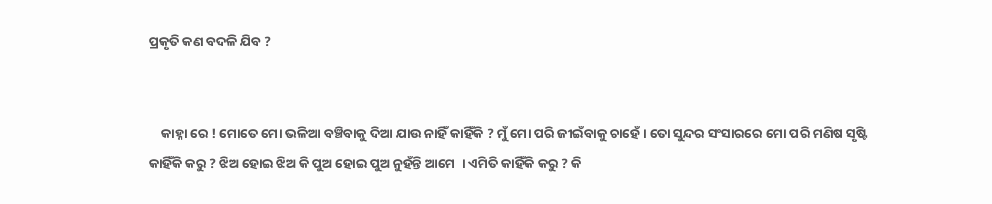ପ୍ରକୃତି କଣ ବଦଳି ଯିବ ?


    କାହ୍ନା ରେ ! ମୋତେ ମୋ ଭଳିଆ ବଞ୍ଚିବାକୁ ଦିଆ ଯାଉ ନାହିଁ କାହିଁକି ? ମୁଁ ମୋ ପରି ଜୀଇଁବାକୁ ଚାହେଁ । ତୋ ସୁନ୍ଦର ସଂସାରରେ ମୋ ପରି ମଣିଷ ସୃଷ୍ଟି କାହିଁକି କରୁ ? ଝିଅ ହୋଇ ଝିଅ କି ପୁଅ ହୋଇ ପୁଅ ନୁହଁନ୍ତି ଆମେ  । ଏମିତି କାହିଁକି କରୁ ? କି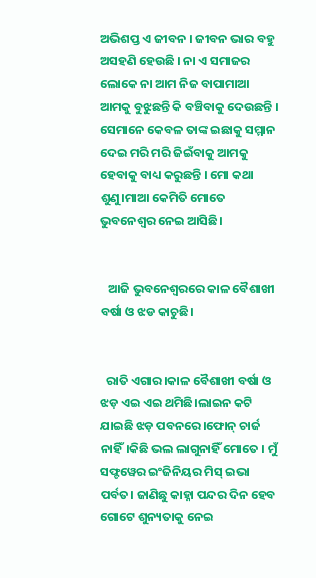ଅଭିଶପ୍ତ ଏ ଜୀବନ । ଜୀବନ ଭାର ବହୁ ଅସହଣି ହେଉଛି । ନା ଏ ସମାଜର ଲୋକେ ନା ଆମ ନିଜ ବାପାମାଆ ଆମକୁ ବୁଝୁଛନ୍ତି କି ବଞ୍ଚିବାକୁ ଦେଉଛନ୍ତି । ସେମାନେ କେବଳ ତାଙ୍କ ଇଛାକୁ ସମ୍ମାନ ଦେଇ ମରି ମରି ଜିଇଁବାକୁ ଆମକୁ ହେବାକୁ ବାଧ୍ୟ କରୁଛନ୍ତି । ମୋ କଥା ଶୁଣୁ।ମାଆ କେମିତି ମୋତେ ଭୁବନେଶ୍ୱର ନେଇ ଆସିଛି।


   ଆଜି ଭୁବନେଶ୍ୱରରେ କାଳ ବୈଶାଖୀ ବର୍ଷା ଓ ଝଡ କାଚୁଛି।


  ରାତି ଏଗାର।କାଳ ବୈଶାଖୀ ବର୍ଷା ଓ ଝଡ଼ ଏଇ ଏଇ ଥମିଛି।ଲାଇନ କଟି ଯାଇଛି ଝଡ଼ ପବନରେ।ଫୋନ୍ ଚାର୍ଜ ନାହିଁ।କିଛି ଭଲ ଲାଗୁନାହିଁ ମୋତେ । ମୁଁ ସଫ୍ଟୱେର ଇଂଜିନିୟର ମିସ୍ ଇଭା ପର୍ବତ। ଜାଣିଛୁ କାହ୍ନା ପନ୍ଦର ଦିନ ହେବ ଗୋଟେ ଶୁନ୍ୟତାକୁ ନେଇ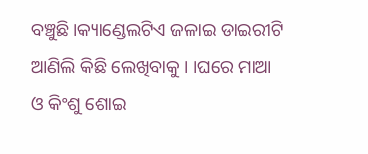ବଞ୍ଚୁଛି।କ୍ୟାଣ୍ଡେଲଟିଏ ଜଳାଇ ଡାଇରୀଟି ଆଣିଲି କିଛି ଲେଖିବାକୁ । ।ଘରେ ମାଆ ଓ କିଂଶୁ ଶୋଇ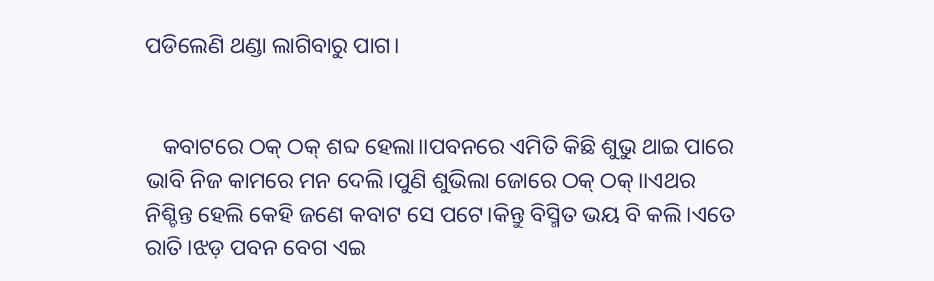ପଡିଲେଣି ଥଣ୍ଡା ଲାଗିବାରୁ ପାଗ।


   କବାଟରେ ଠକ୍ ଠକ୍ ଶବ୍ଦ ହେଲା।।ପବନରେ ଏମିତି କିଛି ଶୁଭୁ ଥାଇ ପାରେ ଭାବି ନିଜ କାମରେ ମନ ଦେଲି।ପୁଣି ଶୁଭିଲା ଜୋରେ ଠକ୍ ଠକ୍।।ଏଥର ନିଶ୍ଚିନ୍ତ ହେଲି କେହି ଜଣେ କବାଟ ସେ ପଟେ।କିନ୍ତୁ ବିସ୍ମିତ ଭୟ ବି କଲି।ଏତେ ରାତି।ଝଡ଼ ପବନ ବେଗ ଏଇ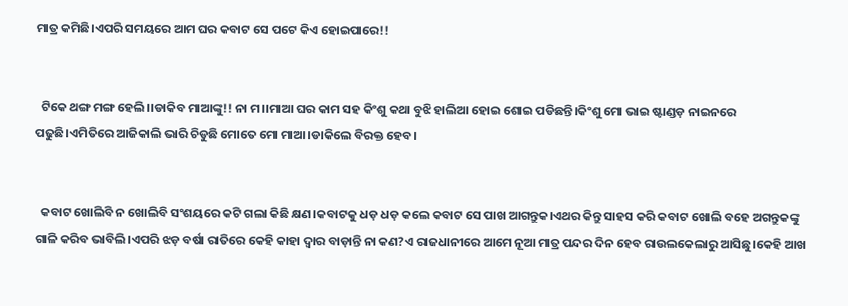ମାତ୍ର କମିଛି।ଏପରି ସମୟରେ ଆମ ଘର କବାଟ ସେ ପଟେ କିଏ ହୋଇପାରେ!!


  ଟିକେ ଥଙ୍ଗ ମଙ୍ଗ ହେଲି।।ଡାକିବ ମାଆଙ୍କୁ!! ନା ମ।।ମାଆ ଘର କାମ ସହ କିଂଶୁ କଥା ବୁଝି ହାଲିଆ ହୋଇ ଶୋଇ ପଡିଛନ୍ତି।କିଂଶୁ ମୋ ଭାଇ ଷ୍ଟାଣ୍ଡଡ଼ ନାଇନରେ ପଢୁଛି।ଏମିତିରେ ଆଜିକାଲି ଭାରି ଚିଡୁଛି ମୋତେ ମୋ ମାଆ।ଡାକିଲେ ବିରକ୍ତ ହେବ।


  କବାଟ ଖୋଲିବି ନ ଖୋଲିବି ସଂଶୟରେ କଟି ଗଲା କିଛି କ୍ଷଣ।କବାଟକୁ ଧଡ଼ ଧଡ଼ କଲେ କବାଟ ସେ ପାଖ ଆଗନ୍ତୁକ।ଏଥର କିନ୍ତୁ ସାହସ କରି କବାଟ ଖୋଲି ବହେ ଅଗନ୍ତୁକଙ୍କୁ ଗାଳି କରିବ ଭାବିଲି।ଏପରି ଝଡ଼ ବର୍ଷା ରାତିରେ କେହି କାହା ଦ୍ୱାର ବାଡ଼ାନ୍ତି ନା କଣ?ଏ ରାଜଧାନୀରେ ଆମେ ନୂଆ ମାତ୍ର ପନ୍ଦର ଦିନ ହେବ ରାଉଲକେଲାରୁ ଆସିଛୁ।କେହି ଆଖ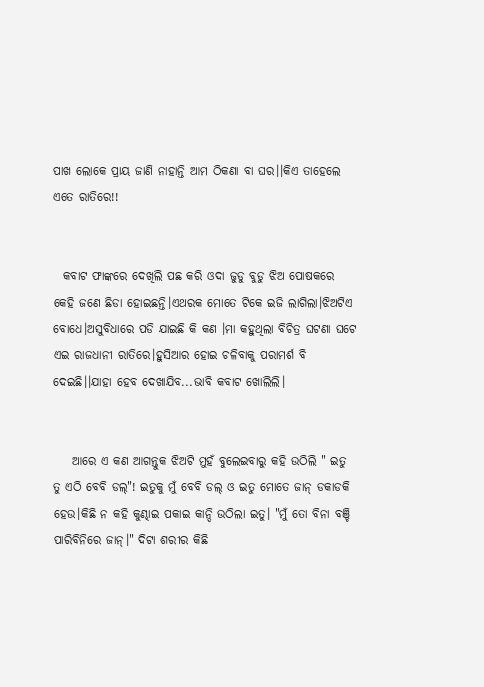ପାଖ ଲୋକେ ପ୍ରାୟ ଜାଣି ନାହାନ୍ତି ଆମ ଠିକଣା ବା ଘର।।କିଏ ତାହେଲେ ଏତେ ରାତିରେ!!


  କବାଟ ଫାଙ୍କରେ ଦେଖିଲି ପଛ କରି ଓଦା ଜୁଡୁ ବୁଡୁ ଝିଅ ପୋଷକରେ କେହି ଜଣେ ଛିଡା ହୋଇଛନ୍ତି।ଏଥରକ ମୋତେ ଟିକେ ଇଜି ଲାଗିଲା।ଝିଅଟିଏ ବୋଧେ।ଅସୁବିଧାରେ ପଡି ଯାଇଛି କି କଣ ।ମା କହୁଥିଲା ବିଚିତ୍ର ଘଟଣା ଘଟେ ଏଇ ରାଜଧାନୀ ରାତିରେ।ହୁସିଆର ହୋଇ ଚଳିବାକୁ ପରାମର୍ଶ ବି ଦେଇଛି।।ଯାହା ହେବ ଦେଖାଯିବ...ଭାବି କବାଟ ଖୋଲିଲି।


    ଆରେ ଏ କଣ ଆଗନ୍ତୁକ ଝିଅଟି ମୁହଁ ବୁଲେଇବାରୁ କହି ଉଠିଲି " ଇତୁ ତୁ ଏଠି ବେବି ଡଲ୍"! ଇତୁକୁ ମୁଁ ବେବି ଡଲ୍ ଓ ଇତୁ ମୋତେ ଜାନ୍ ଡକାଡକି ହେଉ।କିଛି ନ କହି କୁଣ୍ଢାଇ ପକାଇ କାନ୍ଦି ଉଠିଲା ଇତୁ। "ମୁଁ ତୋ ବିନା ବଞ୍ଚି ପାରିବିନିରେ ଜାନ୍।" ଦିଟା ଶରୀର କିଛି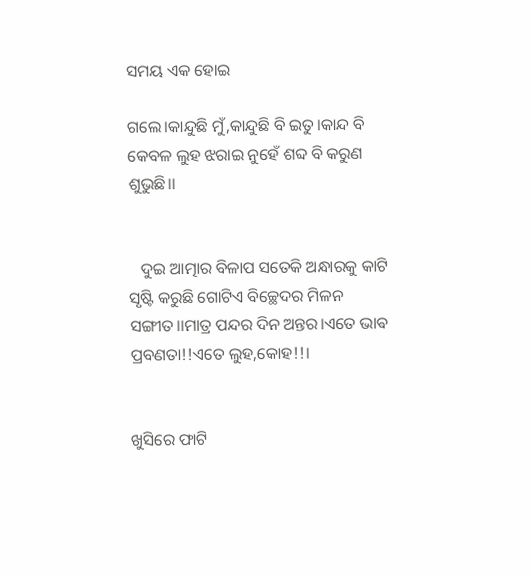ସମୟ ଏକ ହୋଇ

ଗଲେ।କାନ୍ଦୁଛି ମୁଁ,କାନ୍ଦୁଛି ବି ଇତୁ।କାନ୍ଦ ବି କେବଳ ଲୁହ ଝରାଇ ନୁହେଁ ଶବ୍ଦ ବି କରୁଣ ଶୁଭୁଛି।।


   ଦୁଇ ଆତ୍ମାର ବିଳାପ ସତେକି ଅନ୍ଧାରକୁ କାଟି ସୃଷ୍ଟି କରୁଛି ଗୋଟିଏ ବିଚ୍ଛେଦର ମିଳନ ସଙ୍ଗୀତ।।ମାତ୍ର ପନ୍ଦର ଦିନ ଅନ୍ତର।ଏତେ ଭାଵ ପ୍ରବଣତା!!ଏତେ ଲୁହ,କୋହ!!।


ଖୁସିରେ ଫାଟି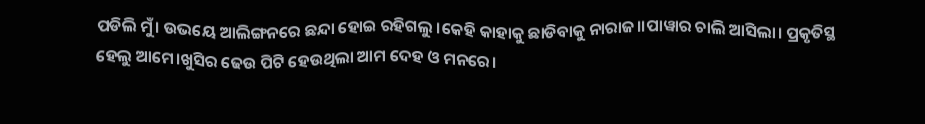ପଡିଲି ମୁଁ। ଉଭୟେ ଆଲିଙ୍ଗନରେ ଛନ୍ଦା ହୋଇ ରହିଗଲୁ ।କେହି କାହାକୁ ଛାଡିବାକୁ ନାରାଜ।।ପାୱାର ଚାଲି ଆସିଲା। ପ୍ରକୃତିସ୍ଥ ହେଲୁ ଆମେ।ଖୁସିର ଢେଉ ପିଟି ହେଉଥିଲା ଆମ ଦେହ ଓ ମନରେ।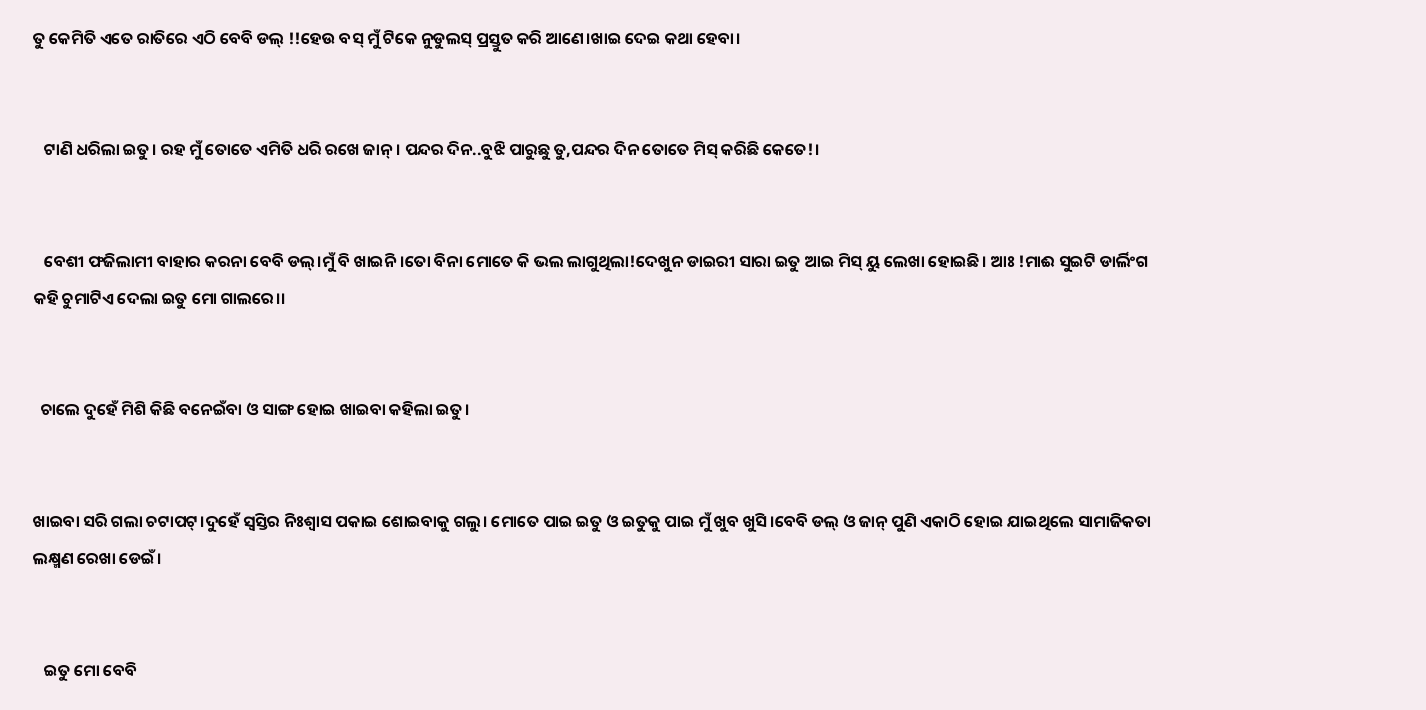ତୁ କେମିତି ଏତେ ରାତିରେ ଏଠି ବେବି ଡଲ୍ !!ହେଉ ବସ୍ ମୁଁ ଟିକେ ନୁଡୁଲସ୍ ପ୍ରସ୍ତୁତ କରି ଆଣେ।ଖାଇ ଦେଇ କଥା ହେବା।


   ଟାଣି ଧରିଲା ଇତୁ। ରହ ମୁଁ ତୋତେ ଏମିତି ଧରି ରଖେ ଜାନ୍ । ପନ୍ଦର ଦିନ..ବୁଝି ପାରୁଛୁ ତୁ,ପନ୍ଦର ଦିନ ତୋତେ ମିସ୍ କରିଛି କେତେ!।


   ବେଶୀ ଫଜିଲାମୀ ବାହାର କରନା ବେବି ଡଲ୍।ମୁଁ ବି ଖାଇନି।ତୋ ବିନା ମୋତେ କି ଭଲ ଲାଗୁଥିଲା!ଦେଖୁନ ଡାଇରୀ ସାରା ଇତୁ ଆଇ ମିସ୍ ୟୁ ଲେଖା ହୋଇଛି। ଆଃ !ମାଈ ସୁଇଟି ଡାର୍ଲିଂଗ କହି ଚୁମାଟିଏ ଦେଲା ଇତୁ ମୋ ଗାଲରେ।।


  ଚାଲେ ଦୁହେଁ ମିଶି କିଛି ବନେଇଁବା ଓ ସାଙ୍ଗ ହୋଇ ଖାଇବା କହିଲା ଇତୁ।


ଖାଇବା ସରି ଗଲା ଚଟାପଟ୍।ଦୁହେଁ ସ୍ୱସ୍ତିର ନିଃଶ୍ବାସ ପକାଇ ଶୋଇବାକୁ ଗଲୁ। ମୋତେ ପାଇ ଇତୁ ଓ ଇତୁକୁ ପାଇ ମୁଁ ଖୁବ ଖୁସି।ବେବି ଡଲ୍ ଓ ଜାନ୍ ପୁଣି ଏକାଠି ହୋଇ ଯାଇଥିଲେ ସାମାଜିକତା ଲକ୍ଷ୍ମଣ ରେଖା ଡେଇଁ।


   ଇତୁ ମୋ ବେବି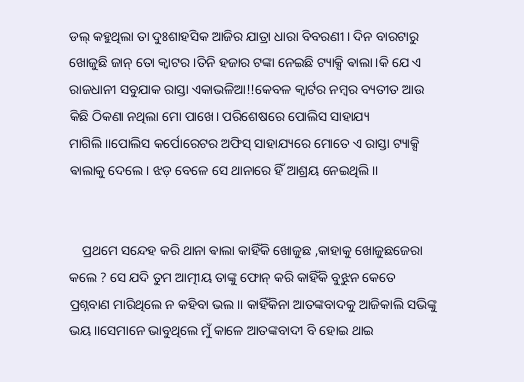ଡଲ୍ କହୁଥିଲା ତା ଦୁଃଶାହସିକ ଆଜିର ଯାତ୍ରା ଧାରା ବିବରଣୀ। ଦିନ ବାରଟାରୁ ଖୋଜୁଛି ଜାନ୍ ତୋ କ୍ବାଟର ।ତିନି ହଜାର ଟଙ୍କା ନେଇଛି ଟ୍ୟାକ୍ସି ଵାଲା।କି ଯେ ଏ ରାଜଧାନୀ ସବୁଯାକ ରାସ୍ତା ଏକାଭଳିଆ!!କେବଳ କ୍ୱାର୍ଟର ନମ୍ବର ବ୍ୟତୀତ ଆଉ କିଛି ଠିକଣା ନଥିଲା ମୋ ପାଖେ। ପରିଶେଷରେ ପୋଲିସ ସାହାଯ୍ୟ ମାଗିଲି।।ପୋଲିସ କର୍ପୋରେଟର ଅଫିସ୍ ସାହାଯ୍ୟରେ ମୋତେ ଏ ରାସ୍ତା ଟ୍ୟାକ୍ସି ଵାଲାକୁ ଦେଲେ। ଝଡ଼ ବେଳେ ସେ ଥାନାରେ ହିଁ ଆଶ୍ରୟ ନେଇଥିଲି।।


    ପ୍ରଥମେ ସନ୍ଦେହ କରି ଥାନା ଵାଲା କାହିଁକି ଖୋଜୁଛ ,କାହାକୁ ଖୋଜୁଛଜେରା କଲେ ? ସେ ଯଦି ତୁମ ଆତ୍ମୀୟ ତାଙ୍କୁ ଫୋନ୍ କରି କାହିଁକି ବୁଝୁନ କେତେ ପ୍ରଶ୍ନବାଣ ମାରିଥିଲେ ନ କହିବା ଭଲ।। କାହିଁକିନା ଆତଙ୍କବାଦକୁ ଆଜିକାଲି ସଭିଙ୍କୁ ଭୟ।।ସେମାନେ ଭାବୁଥିଲେ ମୁଁ କାଳେ ଆତଙ୍କବାଦୀ ବି ହୋଇ ଥାଇ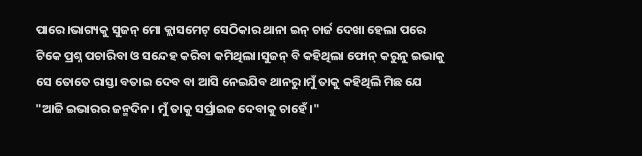ପାରେ।ଭାଗ୍ୟକୁ ସୁଜନ୍ ମୋ କ୍ଲାସମେଟ୍ ସେଠିକାର ଥାନା ଇନ୍ ଚାର୍ଜ ଦେଖା ହେଲା ପରେ ଟିକେ ପ୍ରଶ୍ନ ପଚାରିବା ଓ ସନ୍ଦେହ କରିବା କମିଥିଲା।ସୁଜନ୍ ବି କହିଥିଲା ଫୋନ୍ କରୁନୁ ଇଭାକୁ ସେ ତୋତେ ରାସ୍ତା ବତାଇ ଦେବ ବା ଆସି ନେଇଯିବ ଥାନରୁ।ମୁଁ ତାକୁ କହିଥିଲି ମିଛ ଯେ "ଆଜି ଇଭାରର ଜନ୍ମଦିନ। ମୁଁ ତାକୁ ସର୍ପ୍ରାଇଜ ଦେବାକୁ ଚାହେଁ।"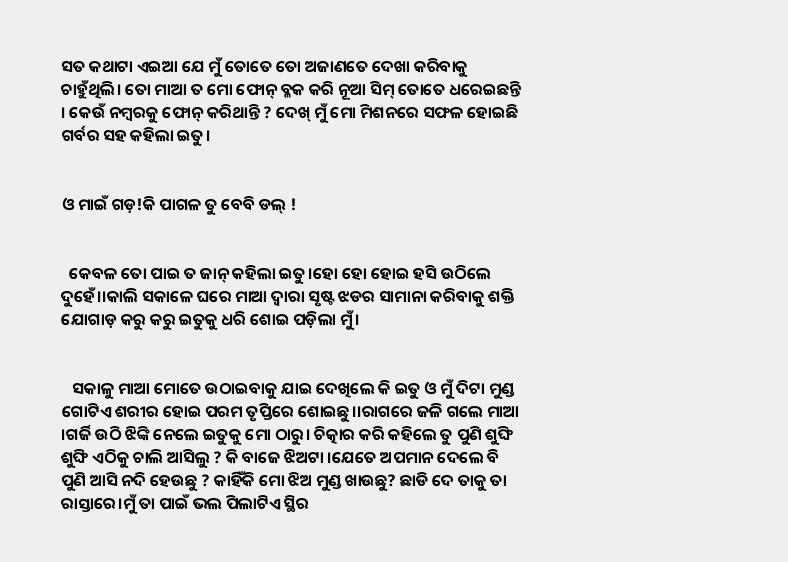ସତ କଥାଟା ଏଇଆ ଯେ ମୁଁ ତୋତେ ତୋ ଅଜାଣତେ ଦେଖା କରିବାକୁ ଚାହୁଁଥିଲି। ତୋ ମାଆ ତ ମୋ ଫୋନ୍ ବ୍ଳକ କରି ନୂଆ ସିମ୍ ତୋତେ ଧରେଇଛନ୍ତି । କେଉଁ ନମ୍ବରକୁ ଫୋନ୍ କରିଥାନ୍ତି ? ଦେଖ୍ ମୁଁ ମୋ ମିଶନରେ ସଫଳ ହୋଇଛି ଗର୍ବର ସହ କହିଲା ଇତୁ।


ଓ ମାଇଁ ଗଡ଼!କି ପାଗଳ ତୁ ବେବି ଡଲ୍ !


  କେବଳ ତୋ ପାଇ ତ ଜାନ୍ କହିଲା ଇତୁ।ହୋ ହୋ ହୋଇ ହସି ଉଠିଲେ ଦୁହେଁ।।କାଲି ସକାଳେ ଘରେ ମାଆ ଦ୍ୱାରା ସୃଷ୍ଟ ଝଡର ସାମାନା କରିବାକୁ ଶକ୍ତି ଯୋଗାଡ଼ କରୁ କରୁ ଇତୁକୁ ଧରି ଶୋଇ ପଡ଼ିଲା ମୁଁ।


   ସକାଳୁ ମାଆ ମୋତେ ଉଠାଇବାକୁ ଯାଇ ଦେଖିଲେ କି ଇତୁ ଓ ମୁଁ ଦିଟା ମୁଣ୍ଡ ଗୋଟିଏ ଶରୀର ହୋଇ ପରମ ତୃପ୍ତିରେ ଶୋଇଛୁ।।ରାଗରେ ଜଳି ଗଲେ ମାଆ ।ଗର୍ଜି ଉଠି ଝିଙ୍କି ନେଲେ ଇତୁକୁ ମୋ ଠାରୁ। ଚିତ୍କାର କରି କହିଲେ ତୁ ପୁଣି ଶୁଙ୍ଘି ଶୁଙ୍ଘି ଏଠିକୁ ଚାଲି ଆସିଲୁ ? କି ବାଜେ ଝିଅଟା ।ଯେତେ ଅପମାନ ଦେଲେ ବି ପୁଣି ଆସି ନଦି ହେଉଛୁ ? କାହିଁକି ମୋ ଝିଅ ମୁଣ୍ଡ ଖାଉଛୁ? ଛାଡି ଦେ ତାକୁ ତା ରାସ୍ତାରେ।ମୁଁ ତା ପାଇଁ ଭଲ ପିଲାଟିଏ ସ୍ଥିର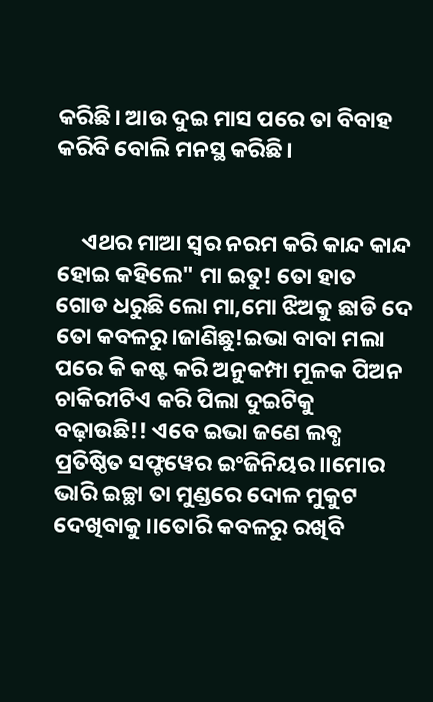କରିଛି। ଆଉ ଦୁଇ ମାସ ପରେ ତା ବିବାହ କରିବି ବୋଲି ମନସ୍ଥ କରିଛି।


     ଏଥର ମାଆ ସ୍ୱର ନରମ କରି କାନ୍ଦ କାନ୍ଦ ହୋଇ କହିଲେ" ମା ଇତୁ! ତୋ ହାତ ଗୋଡ ଧରୁଛି ଲୋ ମା,ମୋ ଝିଅକୁ ଛାଡି ଦେ ତୋ କବଳରୁ।ଜାଣିଛୁ!ଇଭା ବାବା ମଲା ପରେ କି କଷ୍ଟ କରି ଅନୁକମ୍ପା ମୂଳକ ପିଅନ ଚାକିରୀଟିଏ କରି ପିଲା ଦୁଇଟିକୁ ବଢ଼ାଉଛି!! ଏବେ ଇଭା ଜଣେ ଲବ୍ଧ ପ୍ରତିଷ୍ଠିତ ସଫ୍ଟୱେର ଇଂଜିନିୟର।।ମୋର ଭାରି ଇଚ୍ଛା ତା ମୁଣ୍ଡରେ ଦୋଳ ମୁକୁଟ ଦେଖିବାକୁ।।ତୋରି କବଳରୁ ରଖିବି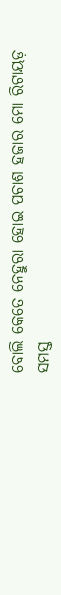ବୋଲି କେତେ ନେହୁରା ହୋଇ ପଚାଶ ହଜାର ମୋ ରିଟାୟଡ଼ ସମସ୍ତ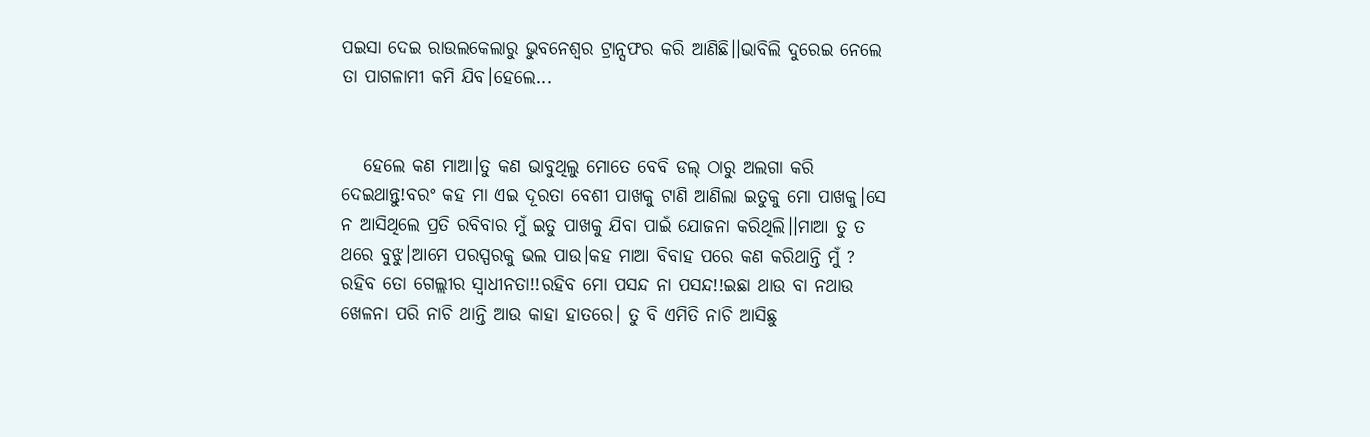ପଇସା ଦେଇ ରାଉଲକେଲାରୁ ଭୁବନେଶ୍ବର ଟ୍ରାନ୍ସଫର କରି ଆଣିଛି।।ଭାବିଲି ଦୁରେଇ ନେଲେ ତା ପାଗଳାମୀ କମି ଯିବ।ହେଲେ...


   ହେଲେ କଣ ମାଆ।ତୁ କଣ ଭାବୁଥିଲୁ ମୋତେ ବେବି ଡଲ୍ ଠାରୁ ଅଲଗା କରି ଦେଇଥାନ୍ତୁ!ବରଂ କହ ମା ଏଇ ଦୂରତା ବେଶୀ ପାଖକୁ ଟାଣି ଆଣିଲା ଇତୁକୁ ମୋ ପାଖକୁ।ସେ ନ ଆସିଥିଲେ ପ୍ରତି ରବିବାର ମୁଁ ଇତୁ ପାଖକୁ ଯିବା ପାଇଁ ଯୋଜନା କରିଥିଲି।।ମାଆ ତୁ ତ ଥରେ ବୁଝୁ।ଆମେ ପରସ୍ପରକୁ ଭଲ ପାଉ।କହ ମାଆ ବିବାହ ପରେ କଣ କରିଥାନ୍ତି ମୁଁ ? ରହିବ ତୋ ଗେଲ୍ଲୀର ସ୍ୱାଧୀନତା!!ରହିବ ମୋ ପସନ୍ଦ ନା ପସନ୍ଦ!!ଇଛା ଥାଉ ବା ନଥାଉ ଖେଳନା ପରି ନାଚି ଥାନ୍ତି ଆଉ କାହା ହାତରେ। ତୁ ବି ଏମିତି ନାଚି ଆସିଛୁ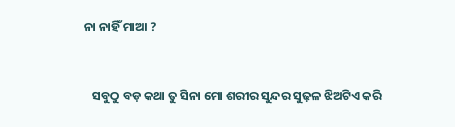ନା ନାହିଁ ମାଆ ?


   ସବୁଠୁ ବଡ଼ କଥା ତୁ ସିନା ମୋ ଶରୀର ସୁନ୍ଦର ସୁଢ଼ଳ ଝିଅଟିଏ କରି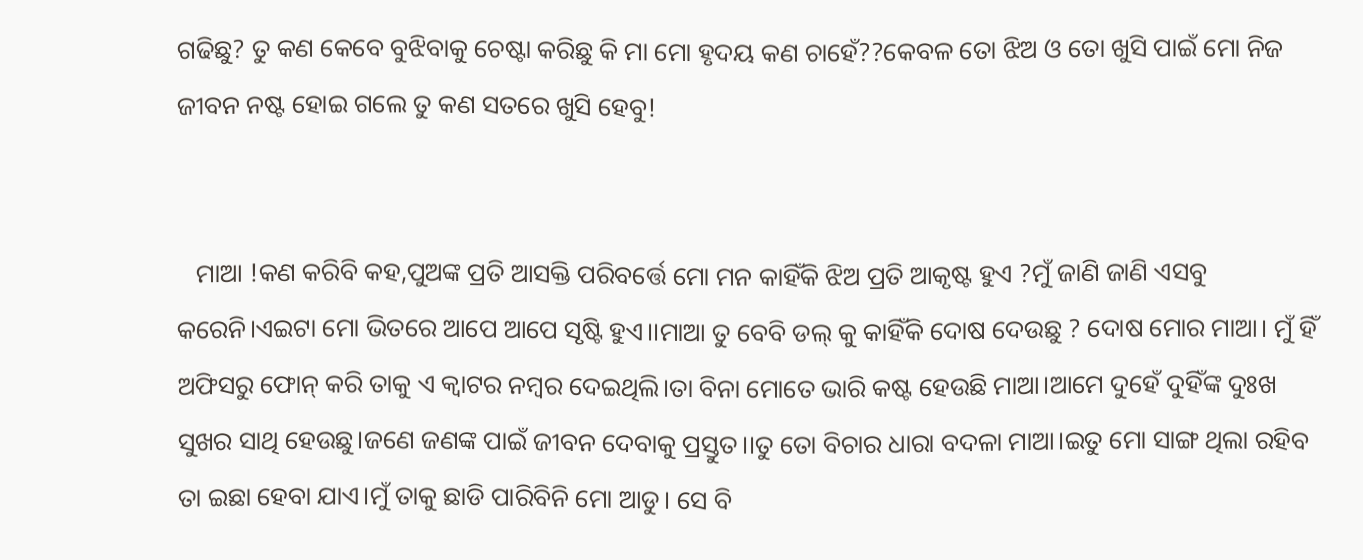ଗଢିଛୁ? ତୁ କଣ କେବେ ବୁଝିବାକୁ ଚେଷ୍ଟା କରିଛୁ କି ମା ମୋ ହୃଦୟ କଣ ଚାହେଁ??କେବଳ ତୋ ଝିଅ ଓ ତୋ ଖୁସି ପାଇଁ ମୋ ନିଜ ଜୀବନ ନଷ୍ଟ ହୋଇ ଗଲେ ତୁ କଣ ସତରେ ଖୁସି ହେବୁ!


   ମାଆ !କଣ କରିବି କହ,ପୁଅଙ୍କ ପ୍ରତି ଆସକ୍ତି ପରିବର୍ତ୍ତେ ମୋ ମନ କାହିଁକି ଝିଅ ପ୍ରତି ଆକୃଷ୍ଟ ହୁଏ ?ମୁଁ ଜାଣି ଜାଣି ଏସବୁ କରେନି।ଏଇଟା ମୋ ଭିତରେ ଆପେ ଆପେ ସୃଷ୍ଟି ହୁଏ।।ମାଆ ତୁ ବେବି ଡଲ୍ କୁ କାହିଁକି ଦୋଷ ଦେଉଛୁ ? ଦୋଷ ମୋର ମାଆ। ମୁଁ ହିଁ ଅଫିସରୁ ଫୋନ୍ କରି ତାକୁ ଏ କ୍ବାଟର ନମ୍ବର ଦେଇଥିଲି।ତା ବିନା ମୋତେ ଭାରି କଷ୍ଟ ହେଉଛି ମାଆ।ଆମେ ଦୁହେଁ ଦୁହିଁଙ୍କ ଦୁଃଖ ସୁଖର ସାଥି ହେଉଛୁ।ଜଣେ ଜଣଙ୍କ ପାଇଁ ଜୀବନ ଦେବାକୁ ପ୍ରସ୍ତୁତ।।ତୁ ତୋ ବିଚାର ଧାରା ବଦଳା ମାଆ।ଇତୁ ମୋ ସାଙ୍ଗ ଥିଲା ରହିବ ତା ଇଛା ହେବା ଯାଏ।ମୁଁ ତାକୁ ଛାଡି ପାରିବିନି ମୋ ଆଡୁ। ସେ ବି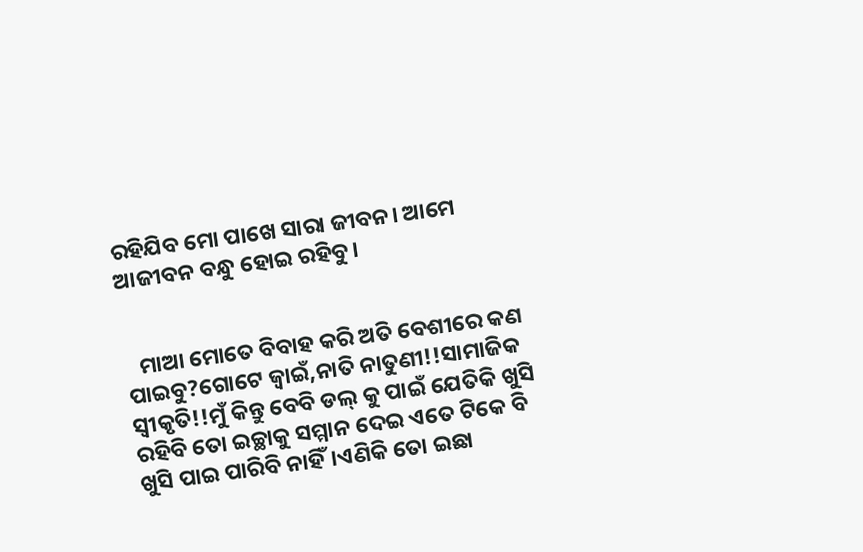ରହିଯିବ ମୋ ପାଖେ ସାରା ଜୀବନ। ଆମେ ଆଜୀବନ ବନ୍ଧୁ ହୋଇ ରହିବୁ।


   ମାଆ ମୋତେ ବିବାହ କରି ଅତି ବେଶୀରେ କଣ ପାଇବୁ?ଗୋଟେ ଜ୍ବାଇଁ,ନାତି ନାତୁଣୀ!!ସାମାଜିକ ସ୍ୱୀକୃତି!!ମୁଁ କିନ୍ତୁ ବେବି ଡଲ୍ କୁ ପାଇଁ ଯେତିକି ଖୁସି ରହିବି ତୋ ଇଚ୍ଛାକୁ ସମ୍ମାନ ଦେଇ ଏତେ ଟିକେ ବି ଖୁସି ପାଇ ପାରିବି ନାହିଁ।ଏଣିକି ତୋ ଇଛା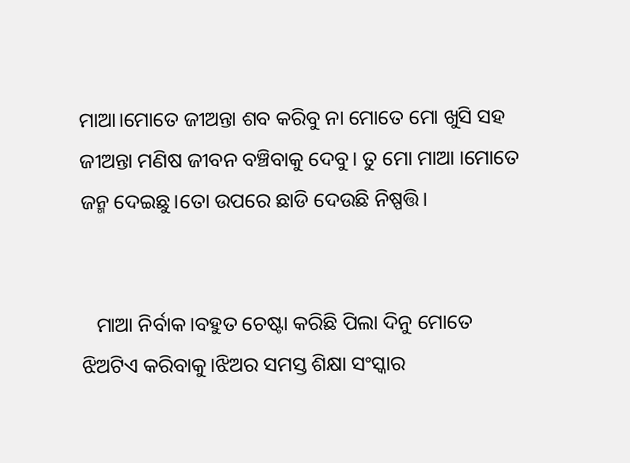ମାଆ।ମୋତେ ଜୀଅନ୍ତା ଶବ କରିବୁ ନା ମୋତେ ମୋ ଖୁସି ସହ ଜୀଅନ୍ତା ମଣିଷ ଜୀବନ ବଞ୍ଚିବାକୁ ଦେବୁ। ତୁ ମୋ ମାଆ ।ମୋତେ ଜନ୍ମ ଦେଇଛୁ।ତୋ ଉପରେ ଛାଡି ଦେଉଛି ନିଷ୍ପତ୍ତି।


   ମାଆ ନିର୍ବାକ।ବହୁତ ଚେଷ୍ଟା କରିଛି ପିଲା ଦିନୁ ମୋତେ ଝିଅଟିଏ କରିବାକୁ।ଝିଅର ସମସ୍ତ ଶିକ୍ଷା ସଂସ୍କାର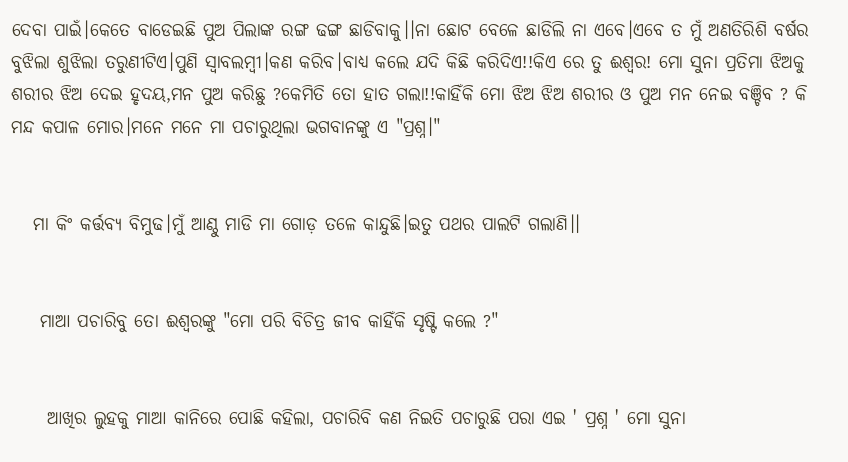ଦେବା ପାଇଁ।କେତେ ବାଡେଇଛି ପୁଅ ପିଲାଙ୍କ ରଙ୍ଗ ଢଙ୍ଗ ଛାଡିବାକୁ।।ନା ଛୋଟ ବେଳେ ଛାଡିଲି ନା ଏବେ।ଏବେ ତ ମୁଁ ଅଣତିରିଶି ବର୍ଷର ବୁଝିଲା ଶୁଝିଲା ତରୁଣୀଟିଏ।ପୁଣି ସ୍ୱାବଲମ୍ବୀ।କଣ କରିବ।ବାଧ୍ୟ କଲେ ଯଦି କିଛି କରିଦିଏ!!କିଏ ରେ ତୁ ଈଶ୍ୱର! ମୋ ସୁନା ପ୍ରତିମା ଝିଅକୁ ଶରୀର ଝିଅ ଦେଇ ହୃଦୟ,ମନ ପୁଅ କରିଛୁ ?କେମିତି ତୋ ହାତ ଗଲା!!କାହିଁକି ମୋ ଝିଅ ଝିଅ ଶରୀର ଓ ପୁଅ ମନ ନେଇ ବଞ୍ଚିବ ? କି ମନ୍ଦ କପାଳ ମୋର।ମନେ ମନେ ମା ପଚାରୁଥିଲା ଭଗବାନଙ୍କୁ ଏ "ପ୍ରଶ୍ନ।"


   ମା କିଂ କର୍ତ୍ତବ୍ୟ ବିମୁଢ।ମୁଁ ଆଣ୍ଠୁ ମାଡି ମା ଗୋଡ଼ ତଳେ କାନ୍ଦୁଛି।ଇତୁ ପଥର ପାଲଟି ଗଲାଣି।।


    ମାଆ ପଚାରିବୁ ତୋ ଈଶ୍ୱରଙ୍କୁ "ମୋ ପରି ବିଚିତ୍ର ଜୀବ କାହିଁକି ସୃଷ୍ଟି କଲେ ?"


     ଆଖିର ଲୁହକୁ ମାଆ କାନିରେ ପୋଛି କହିଲା, ପଚାରିବି କଣ ନିଇତି ପଚାରୁଛି ପରା ଏଇ ' ପ୍ରଶ୍ନ ' ମୋ ସୁନା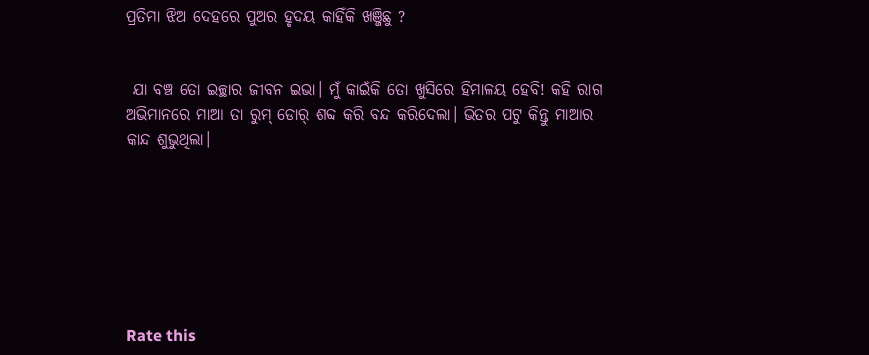ପ୍ରତିମା ଝିଅ ଦେହରେ ପୁଅର ହୃଦୟ କାହିଁକି ଖଞ୍ଜିଛୁ ?


 ଯା ବଞ୍ଚ ତୋ ଇଚ୍ଛାର ଜୀବନ ଇଭା। ମୁଁ କାଇଁକି ତୋ ଖୁସିରେ ହିମାଳୟ ହେବି! କହି ରାଗ ଅଭିମାନରେ ମାଆ ତା ରୁମ୍ ଡୋର୍ ଶବ୍ଦ କରି ବନ୍ଦ କରିଦେଲା। ଭିତର ପଟୁ କିନ୍ତୁ ମାଆର କାନ୍ଦ ଶୁଭୁଥିଲା।







Rate this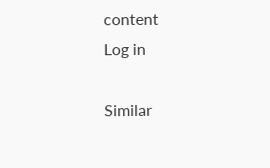content
Log in

Similar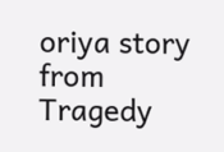oriya story from Tragedy